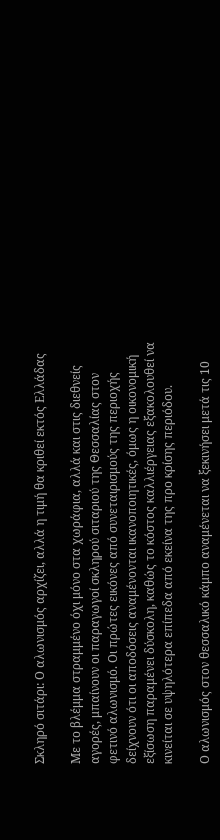Σκληρό σιτάρι: Ο αλωνισμός αρχίζει, αλλά η τιμή θα κριθεί εκτός Ελλάδας

Με το βλέμμα στραμμένο όχι μόνο στα χωράφια, αλλά και στις διεθνείς αγορές, μπαίνουν οι παραγωγοί σκληρού σιταριού της Θεσσαλίας στον φετινό αλωνισμό. Οι πρώτες εικόνες από συνεταιρισμούς της περιοχής δείχνουν ότι οι αποδόσεις αναμένονται ικανοποιητικές, όμως η οικονομική εξίσωση παραμένει δύσκολη, καθώς το κόστος καλλιέργειας εξακολουθεί να κινείται σε υψηλότερα επίπεδα από εκείνα της προ κρίσης περιόδου.

Ο αλωνισμός στον θεσσαλικό κάμπο αναμένεται να ξεκινήσει μετά τις 10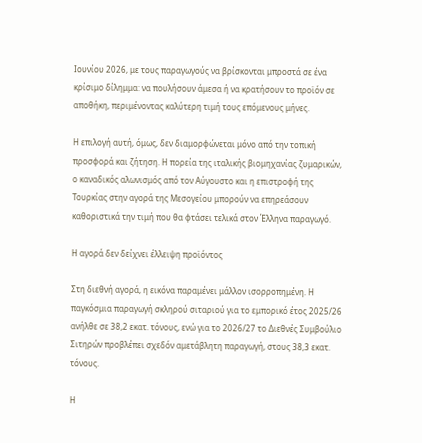Ιουνίου 2026, με τους παραγωγούς να βρίσκονται μπροστά σε ένα κρίσιμο δίλημμα: να πουλήσουν άμεσα ή να κρατήσουν το προϊόν σε αποθήκη, περιμένοντας καλύτερη τιμή τους επόμενους μήνες.

Η επιλογή αυτή, όμως, δεν διαμορφώνεται μόνο από την τοπική προσφορά και ζήτηση. Η πορεία της ιταλικής βιομηχανίας ζυμαρικών, ο καναδικός αλωνισμός από τον Αύγουστο και η επιστροφή της Τουρκίας στην αγορά της Μεσογείου μπορούν να επηρεάσουν καθοριστικά την τιμή που θα φτάσει τελικά στον Έλληνα παραγωγό.

Η αγορά δεν δείχνει έλλειψη προϊόντος

Στη διεθνή αγορά, η εικόνα παραμένει μάλλον ισορροπημένη. Η παγκόσμια παραγωγή σκληρού σιταριού για το εμπορικό έτος 2025/26 ανήλθε σε 38,2 εκατ. τόνους, ενώ για το 2026/27 το Διεθνές Συμβούλιο Σιτηρών προβλέπει σχεδόν αμετάβλητη παραγωγή, στους 38,3 εκατ. τόνους.

Η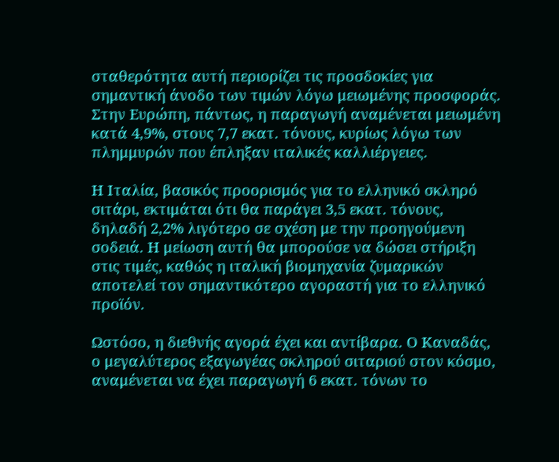σταθερότητα αυτή περιορίζει τις προσδοκίες για σημαντική άνοδο των τιμών λόγω μειωμένης προσφοράς. Στην Ευρώπη, πάντως, η παραγωγή αναμένεται μειωμένη κατά 4,9%, στους 7,7 εκατ. τόνους, κυρίως λόγω των πλημμυρών που έπληξαν ιταλικές καλλιέργειες.

Η Ιταλία, βασικός προορισμός για το ελληνικό σκληρό σιτάρι, εκτιμάται ότι θα παράγει 3,5 εκατ. τόνους, δηλαδή 2,2% λιγότερο σε σχέση με την προηγούμενη σοδειά. Η μείωση αυτή θα μπορούσε να δώσει στήριξη στις τιμές, καθώς η ιταλική βιομηχανία ζυμαρικών αποτελεί τον σημαντικότερο αγοραστή για το ελληνικό προϊόν.

Ωστόσο, η διεθνής αγορά έχει και αντίβαρα. Ο Καναδάς, ο μεγαλύτερος εξαγωγέας σκληρού σιταριού στον κόσμο, αναμένεται να έχει παραγωγή 6 εκατ. τόνων το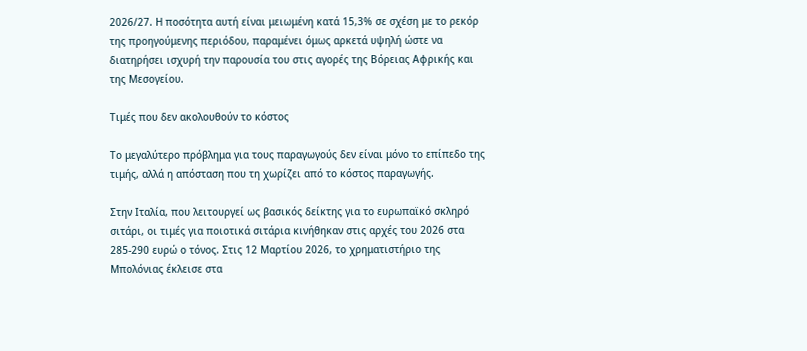2026/27. Η ποσότητα αυτή είναι μειωμένη κατά 15,3% σε σχέση με το ρεκόρ της προηγούμενης περιόδου, παραμένει όμως αρκετά υψηλή ώστε να διατηρήσει ισχυρή την παρουσία του στις αγορές της Βόρειας Αφρικής και της Μεσογείου.

Τιμές που δεν ακολουθούν το κόστος

Το μεγαλύτερο πρόβλημα για τους παραγωγούς δεν είναι μόνο το επίπεδο της τιμής, αλλά η απόσταση που τη χωρίζει από το κόστος παραγωγής.

Στην Ιταλία, που λειτουργεί ως βασικός δείκτης για το ευρωπαϊκό σκληρό σιτάρι, οι τιμές για ποιοτικά σιτάρια κινήθηκαν στις αρχές του 2026 στα 285-290 ευρώ ο τόνος. Στις 12 Μαρτίου 2026, το χρηματιστήριο της Μπολόνιας έκλεισε στα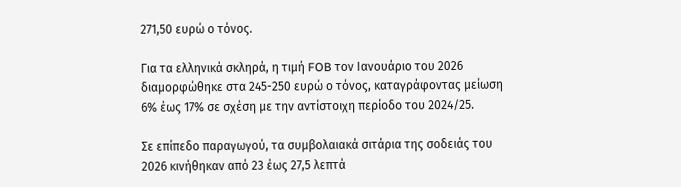271,50 ευρώ ο τόνος.

Για τα ελληνικά σκληρά, η τιμή FOB τον Ιανουάριο του 2026 διαμορφώθηκε στα 245-250 ευρώ ο τόνος, καταγράφοντας μείωση 6% έως 17% σε σχέση με την αντίστοιχη περίοδο του 2024/25.

Σε επίπεδο παραγωγού, τα συμβολαιακά σιτάρια της σοδειάς του 2026 κινήθηκαν από 23 έως 27,5 λεπτά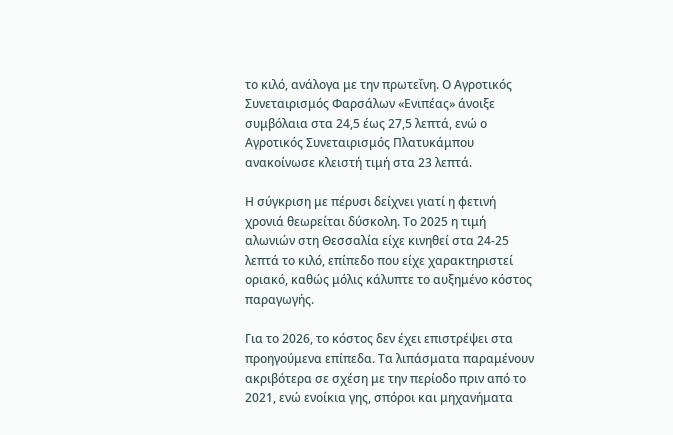το κιλό, ανάλογα με την πρωτεΐνη. Ο Αγροτικός Συνεταιρισμός Φαρσάλων «Ενιπέας» άνοιξε συμβόλαια στα 24,5 έως 27,5 λεπτά, ενώ ο Αγροτικός Συνεταιρισμός Πλατυκάμπου ανακοίνωσε κλειστή τιμή στα 23 λεπτά.

Η σύγκριση με πέρυσι δείχνει γιατί η φετινή χρονιά θεωρείται δύσκολη. Το 2025 η τιμή αλωνιών στη Θεσσαλία είχε κινηθεί στα 24-25 λεπτά το κιλό, επίπεδο που είχε χαρακτηριστεί οριακό, καθώς μόλις κάλυπτε το αυξημένο κόστος παραγωγής.

Για το 2026, το κόστος δεν έχει επιστρέψει στα προηγούμενα επίπεδα. Τα λιπάσματα παραμένουν ακριβότερα σε σχέση με την περίοδο πριν από το 2021, ενώ ενοίκια γης, σπόροι και μηχανήματα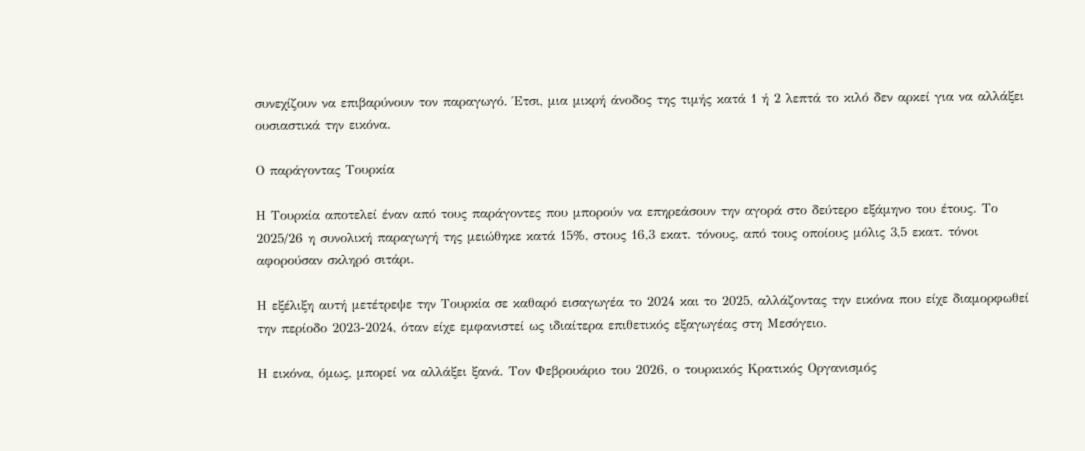συνεχίζουν να επιβαρύνουν τον παραγωγό. Έτσι, μια μικρή άνοδος της τιμής κατά 1 ή 2 λεπτά το κιλό δεν αρκεί για να αλλάξει ουσιαστικά την εικόνα.

Ο παράγοντας Τουρκία

Η Τουρκία αποτελεί έναν από τους παράγοντες που μπορούν να επηρεάσουν την αγορά στο δεύτερο εξάμηνο του έτους. Το 2025/26 η συνολική παραγωγή της μειώθηκε κατά 15%, στους 16,3 εκατ. τόνους, από τους οποίους μόλις 3,5 εκατ. τόνοι αφορούσαν σκληρό σιτάρι.

Η εξέλιξη αυτή μετέτρεψε την Τουρκία σε καθαρό εισαγωγέα το 2024 και το 2025, αλλάζοντας την εικόνα που είχε διαμορφωθεί την περίοδο 2023-2024, όταν είχε εμφανιστεί ως ιδιαίτερα επιθετικός εξαγωγέας στη Μεσόγειο.

Η εικόνα, όμως, μπορεί να αλλάξει ξανά. Τον Φεβρουάριο του 2026, ο τουρκικός Κρατικός Οργανισμός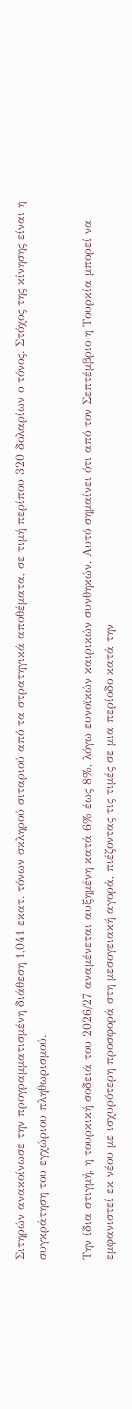Σιτηρών ανακοίνωσε την προγραμματισμένη διάθεση 1,041 εκατ. τόνων σκληρού σιταριού από τα στρατηγικά αποθέματα, σε τιμή περίπου 320 δολαρίων ο τόνος. Στόχος της κίνησης είναι η συγκράτηση του εγχώριου πληθωρισμού.

Την ίδια στιγμή, η τουρκική σοδειά του 2026/27 αναμένεται αυξημένη κατά 6% έως 8%, λόγω ευνοϊκών καιρικών συνθηκών. Αυτό σημαίνει ότι από τον Σεπτέμβριο η Τουρκία μπορεί να εμφανιστεί εκ νέου με ισχυρότερη προσφορά στη μεσογειακή αγορά, πιέζοντας τις τιμές σε μια περίοδο κατά την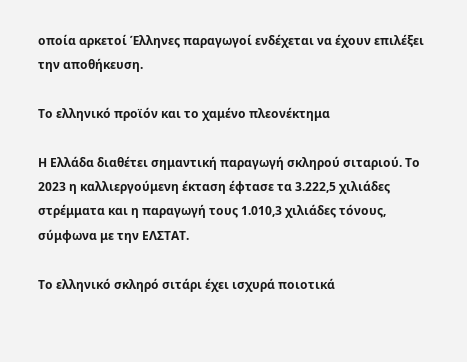οποία αρκετοί Έλληνες παραγωγοί ενδέχεται να έχουν επιλέξει την αποθήκευση.

Το ελληνικό προϊόν και το χαμένο πλεονέκτημα

Η Ελλάδα διαθέτει σημαντική παραγωγή σκληρού σιταριού. Το 2023 η καλλιεργούμενη έκταση έφτασε τα 3.222,5 χιλιάδες στρέμματα και η παραγωγή τους 1.010,3 χιλιάδες τόνους, σύμφωνα με την ΕΛΣΤΑΤ.

Το ελληνικό σκληρό σιτάρι έχει ισχυρά ποιοτικά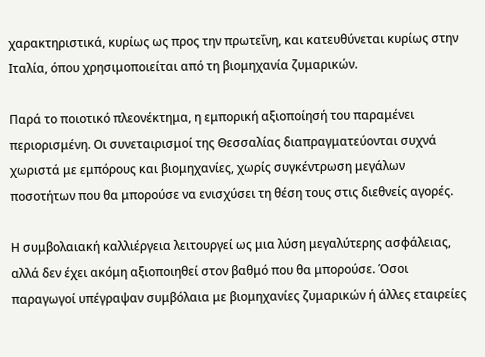χαρακτηριστικά, κυρίως ως προς την πρωτεΐνη, και κατευθύνεται κυρίως στην Ιταλία, όπου χρησιμοποιείται από τη βιομηχανία ζυμαρικών.

Παρά το ποιοτικό πλεονέκτημα, η εμπορική αξιοποίησή του παραμένει περιορισμένη. Οι συνεταιρισμοί της Θεσσαλίας διαπραγματεύονται συχνά χωριστά με εμπόρους και βιομηχανίες, χωρίς συγκέντρωση μεγάλων ποσοτήτων που θα μπορούσε να ενισχύσει τη θέση τους στις διεθνείς αγορές.

Η συμβολαιακή καλλιέργεια λειτουργεί ως μια λύση μεγαλύτερης ασφάλειας, αλλά δεν έχει ακόμη αξιοποιηθεί στον βαθμό που θα μπορούσε. Όσοι παραγωγοί υπέγραψαν συμβόλαια με βιομηχανίες ζυμαρικών ή άλλες εταιρείες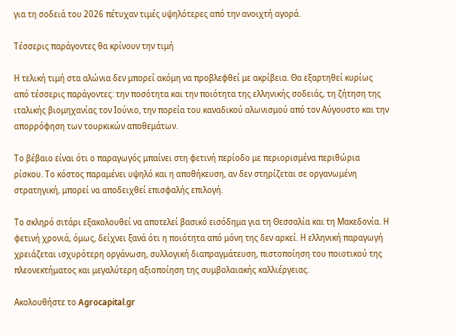για τη σοδειά του 2026 πέτυχαν τιμές υψηλότερες από την ανοιχτή αγορά.

Τέσσερις παράγοντες θα κρίνουν την τιμή

Η τελική τιμή στα αλώνια δεν μπορεί ακόμη να προβλεφθεί με ακρίβεια. Θα εξαρτηθεί κυρίως από τέσσερις παράγοντες: την ποσότητα και την ποιότητα της ελληνικής σοδειάς, τη ζήτηση της ιταλικής βιομηχανίας τον Ιούνιο, την πορεία του καναδικού αλωνισμού από τον Αύγουστο και την απορρόφηση των τουρκικών αποθεμάτων.

Το βέβαιο είναι ότι ο παραγωγός μπαίνει στη φετινή περίοδο με περιορισμένα περιθώρια ρίσκου. Το κόστος παραμένει υψηλό και η αποθήκευση, αν δεν στηρίζεται σε οργανωμένη στρατηγική, μπορεί να αποδειχθεί επισφαλής επιλογή.

Το σκληρό σιτάρι εξακολουθεί να αποτελεί βασικό εισόδημα για τη Θεσσαλία και τη Μακεδονία. Η φετινή χρονιά, όμως, δείχνει ξανά ότι η ποιότητα από μόνη της δεν αρκεί. Η ελληνική παραγωγή χρειάζεται ισχυρότερη οργάνωση, συλλογική διαπραγμάτευση, πιστοποίηση του ποιοτικού της πλεονεκτήματος και μεγαλύτερη αξιοποίηση της συμβολαιακής καλλιέργειας.

Ακολουθήστε το Agrocapital.gr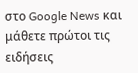στο Google News και μάθετε πρώτοι τις ειδήσεις